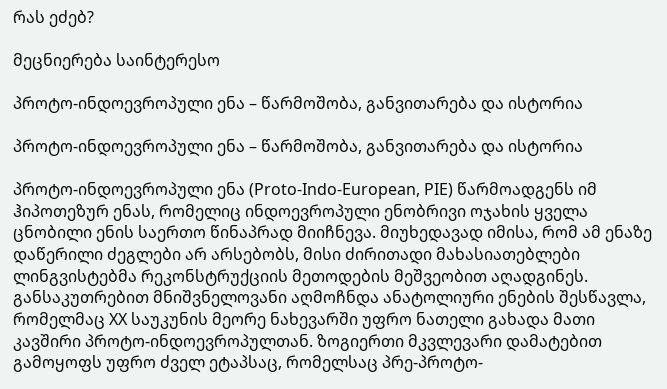რას ეძებ?

მეცნიერება საინტერესო

პროტო-ინდოევროპული ენა – წარმოშობა, განვითარება და ისტორია

პროტო-ინდოევროპული ენა – წარმოშობა, განვითარება და ისტორია

პროტო-ინდოევროპული ენა (Proto-Indo-European, PIE) წარმოადგენს იმ ჰიპოთეზურ ენას, რომელიც ინდოევროპული ენობრივი ოჯახის ყველა ცნობილი ენის საერთო წინაპრად მიიჩნევა. მიუხედავად იმისა, რომ ამ ენაზე დაწერილი ძეგლები არ არსებობს, მისი ძირითადი მახასიათებლები ლინგვისტებმა რეკონსტრუქციის მეთოდების მეშვეობით აღადგინეს. განსაკუთრებით მნიშვნელოვანი აღმოჩნდა ანატოლიური ენების შესწავლა, რომელმაც XX საუკუნის მეორე ნახევარში უფრო ნათელი გახადა მათი კავშირი პროტო-ინდოევროპულთან. ზოგიერთი მკვლევარი დამატებით გამოყოფს უფრო ძველ ეტაპსაც, რომელსაც პრე-პროტო-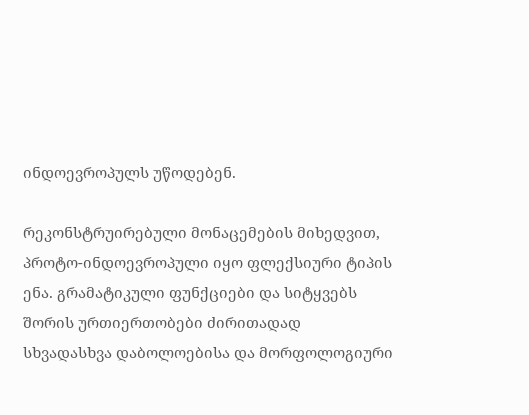ინდოევროპულს უწოდებენ.

რეკონსტრუირებული მონაცემების მიხედვით, პროტო-ინდოევროპული იყო ფლექსიური ტიპის ენა. გრამატიკული ფუნქციები და სიტყვებს შორის ურთიერთობები ძირითადად სხვადასხვა დაბოლოებისა და მორფოლოგიური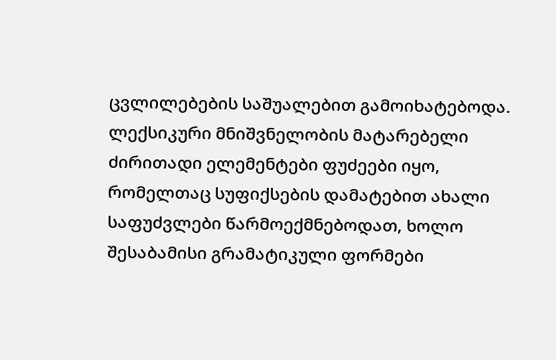ცვლილებების საშუალებით გამოიხატებოდა. ლექსიკური მნიშვნელობის მატარებელი ძირითადი ელემენტები ფუძეები იყო, რომელთაც სუფიქსების დამატებით ახალი საფუძვლები წარმოექმნებოდათ, ხოლო შესაბამისი გრამატიკული ფორმები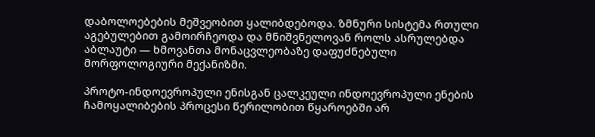დაბოლოებების მეშვეობით ყალიბდებოდა. ზმნური სისტემა რთული აგებულებით გამოირჩეოდა და მნიშვნელოვან როლს ასრულებდა აბლაუტი — ხმოვანთა მონაცვლეობაზე დაფუძნებული მორფოლოგიური მექანიზმი.

პროტო-ინდოევროპული ენისგან ცალკეული ინდოევროპული ენების ჩამოყალიბების პროცესი წერილობით წყაროებში არ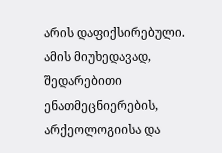არის დაფიქსირებული. ამის მიუხედავად, შედარებითი ენათმეცნიერების, არქეოლოგიისა და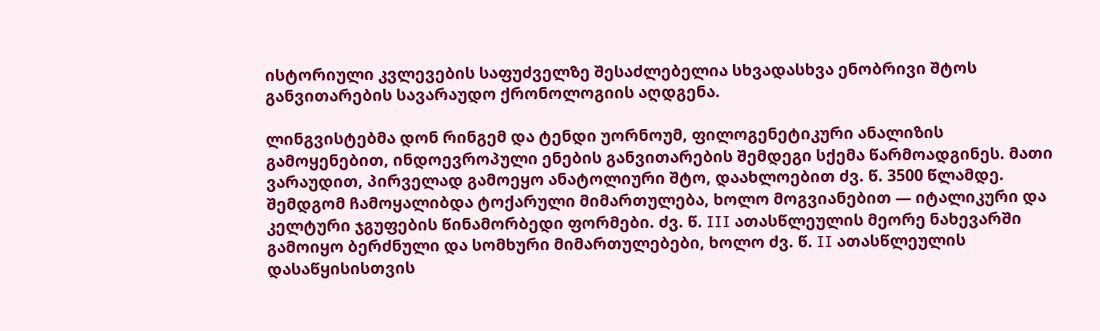ისტორიული კვლევების საფუძველზე შესაძლებელია სხვადასხვა ენობრივი შტოს განვითარების სავარაუდო ქრონოლოგიის აღდგენა.

ლინგვისტებმა დონ რინგემ და ტენდი უორნოუმ, ფილოგენეტიკური ანალიზის გამოყენებით, ინდოევროპული ენების განვითარების შემდეგი სქემა წარმოადგინეს. მათი ვარაუდით, პირველად გამოეყო ანატოლიური შტო, დაახლოებით ძვ. წ. 3500 წლამდე. შემდგომ ჩამოყალიბდა ტოქარული მიმართულება, ხოლო მოგვიანებით — იტალიკური და კელტური ჯგუფების წინამორბედი ფორმები. ძვ. წ. III ათასწლეულის მეორე ნახევარში გამოიყო ბერძნული და სომხური მიმართულებები, ხოლო ძვ. წ. II ათასწლეულის დასაწყისისთვის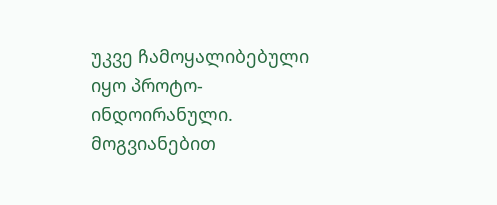უკვე ჩამოყალიბებული იყო პროტო-ინდოირანული. მოგვიანებით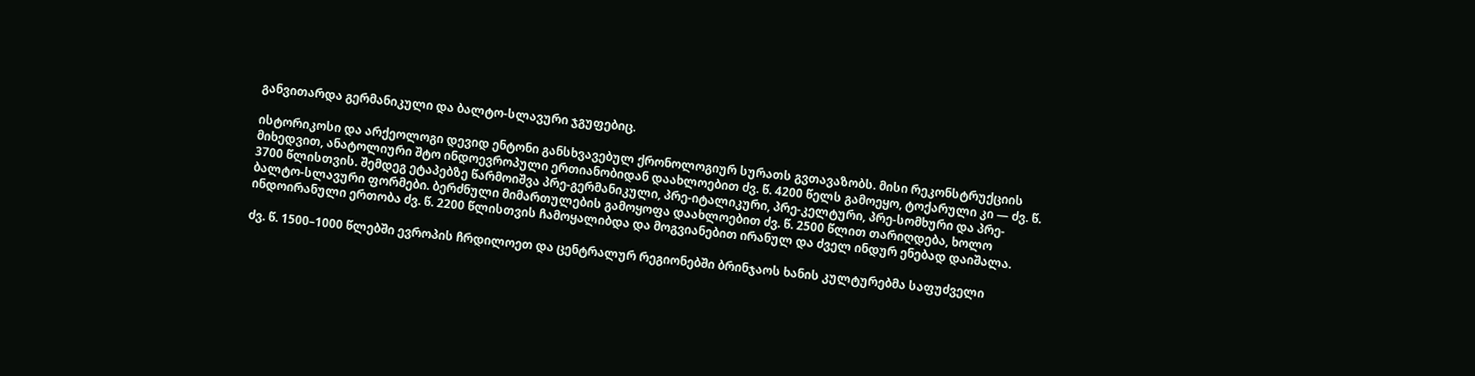განვითარდა გერმანიკული და ბალტო-სლავური ჯგუფებიც.

ისტორიკოსი და არქეოლოგი დევიდ ენტონი განსხვავებულ ქრონოლოგიურ სურათს გვთავაზობს. მისი რეკონსტრუქციის მიხედვით, ანატოლიური შტო ინდოევროპული ერთიანობიდან დაახლოებით ძვ. წ. 4200 წელს გამოეყო, ტოქარული კი — ძვ. წ. 3700 წლისთვის. შემდეგ ეტაპებზე წარმოიშვა პრე-გერმანიკული, პრე-იტალიკური, პრე-კელტური, პრე-სომხური და პრე-ბალტო-სლავური ფორმები. ბერძნული მიმართულების გამოყოფა დაახლოებით ძვ. წ. 2500 წლით თარიღდება, ხოლო ინდოირანული ერთობა ძვ. წ. 2200 წლისთვის ჩამოყალიბდა და მოგვიანებით ირანულ და ძველ ინდურ ენებად დაიშალა.

ძვ. წ. 1500–1000 წლებში ევროპის ჩრდილოეთ და ცენტრალურ რეგიონებში ბრინჯაოს ხანის კულტურებმა საფუძველი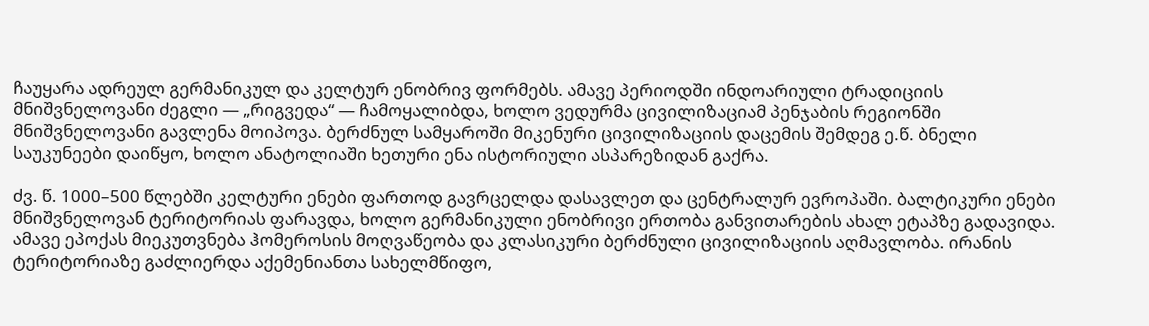ჩაუყარა ადრეულ გერმანიკულ და კელტურ ენობრივ ფორმებს. ამავე პერიოდში ინდოარიული ტრადიციის მნიშვნელოვანი ძეგლი — „რიგვედა“ — ჩამოყალიბდა, ხოლო ვედურმა ცივილიზაციამ პენჯაბის რეგიონში მნიშვნელოვანი გავლენა მოიპოვა. ბერძნულ სამყაროში მიკენური ცივილიზაციის დაცემის შემდეგ ე.წ. ბნელი საუკუნეები დაიწყო, ხოლო ანატოლიაში ხეთური ენა ისტორიული ასპარეზიდან გაქრა.

ძვ. წ. 1000–500 წლებში კელტური ენები ფართოდ გავრცელდა დასავლეთ და ცენტრალურ ევროპაში. ბალტიკური ენები მნიშვნელოვან ტერიტორიას ფარავდა, ხოლო გერმანიკული ენობრივი ერთობა განვითარების ახალ ეტაპზე გადავიდა. ამავე ეპოქას მიეკუთვნება ჰომეროსის მოღვაწეობა და კლასიკური ბერძნული ცივილიზაციის აღმავლობა. ირანის ტერიტორიაზე გაძლიერდა აქემენიანთა სახელმწიფო,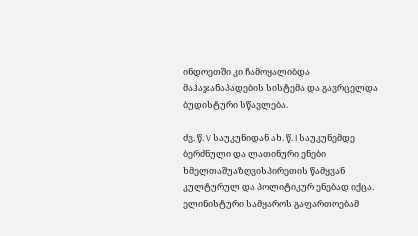ინდოეთში კი ჩამოყალიბდა მაჰაჯანაპადების სისტემა და გავრცელდა ბუდისტური სწავლება.

ძვ. წ. V საუკუნიდან ახ. წ. I საუკუნემდე ბერძნული და ლათინური ენები ხმელთაშუაზღვისპირეთის წამყვან კულტურულ და პოლიტიკურ ენებად იქცა. ელინისტური სამყაროს გაფართოებამ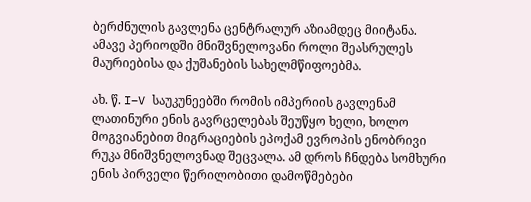ბერძნულის გავლენა ცენტრალურ აზიამდეც მიიტანა. ამავე პერიოდში მნიშვნელოვანი როლი შეასრულეს მაურიებისა და ქუშანების სახელმწიფოებმა.

ახ. წ. I–V საუკუნეებში რომის იმპერიის გავლენამ ლათინური ენის გავრცელებას შეუწყო ხელი, ხოლო მოგვიანებით მიგრაციების ეპოქამ ევროპის ენობრივი რუკა მნიშვნელოვნად შეცვალა. ამ დროს ჩნდება სომხური ენის პირველი წერილობითი დამოწმებები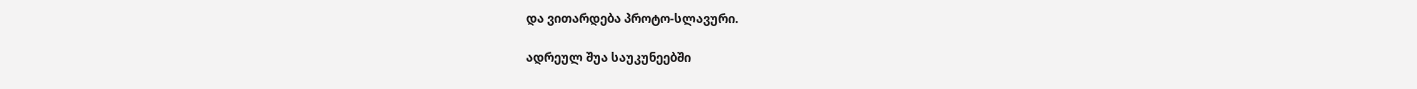და ვითარდება პროტო-სლავური.

ადრეულ შუა საუკუნეებში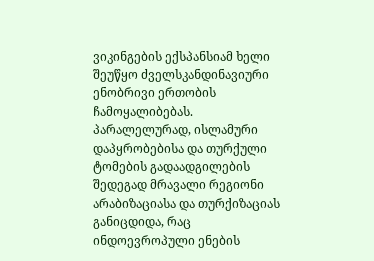ვიკინგების ექსპანსიამ ხელი შეუწყო ძველსკანდინავიური ენობრივი ერთობის ჩამოყალიბებას. პარალელურად, ისლამური დაპყრობებისა და თურქული ტომების გადაადგილების შედეგად მრავალი რეგიონი არაბიზაციასა და თურქიზაციას განიცდიდა, რაც ინდოევროპული ენების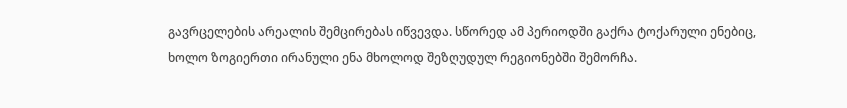გავრცელების არეალის შემცირებას იწვევდა. სწორედ ამ პერიოდში გაქრა ტოქარული ენებიც, ხოლო ზოგიერთი ირანული ენა მხოლოდ შეზღუდულ რეგიონებში შემორჩა.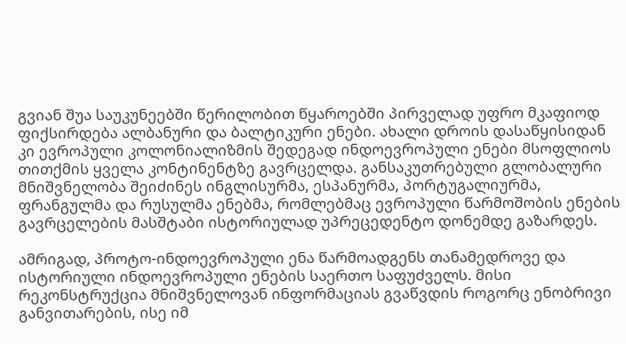გვიან შუა საუკუნეებში წერილობით წყაროებში პირველად უფრო მკაფიოდ ფიქსირდება ალბანური და ბალტიკური ენები. ახალი დროის დასაწყისიდან კი ევროპული კოლონიალიზმის შედეგად ინდოევროპული ენები მსოფლიოს თითქმის ყველა კონტინენტზე გავრცელდა. განსაკუთრებული გლობალური მნიშვნელობა შეიძინეს ინგლისურმა, ესპანურმა, პორტუგალიურმა, ფრანგულმა და რუსულმა ენებმა, რომლებმაც ევროპული წარმოშობის ენების გავრცელების მასშტაბი ისტორიულად უპრეცედენტო დონემდე გაზარდეს.

ამრიგად, პროტო-ინდოევროპული ენა წარმოადგენს თანამედროვე და ისტორიული ინდოევროპული ენების საერთო საფუძველს. მისი რეკონსტრუქცია მნიშვნელოვან ინფორმაციას გვაწვდის როგორც ენობრივი განვითარების, ისე იმ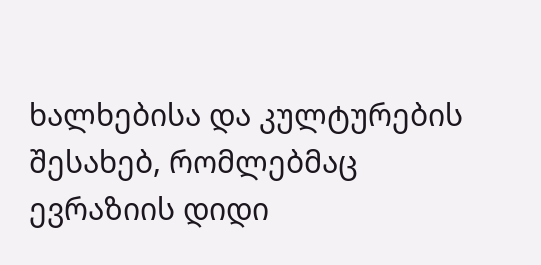ხალხებისა და კულტურების შესახებ, რომლებმაც ევრაზიის დიდი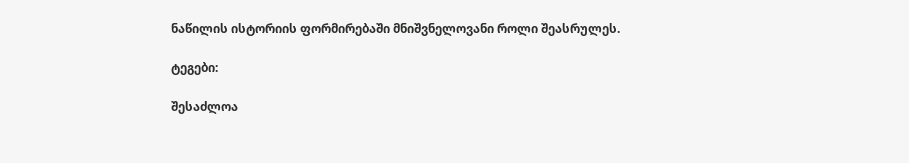ნაწილის ისტორიის ფორმირებაში მნიშვნელოვანი როლი შეასრულეს.

ტეგები:

შესაძლოა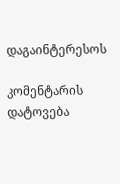დაგაინტერესოს

კომენტარის დატოვება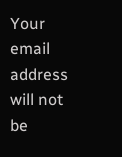Your email address will not be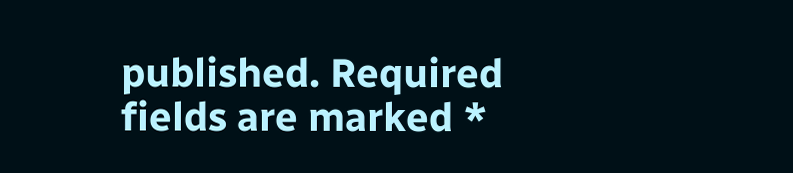published. Required fields are marked *